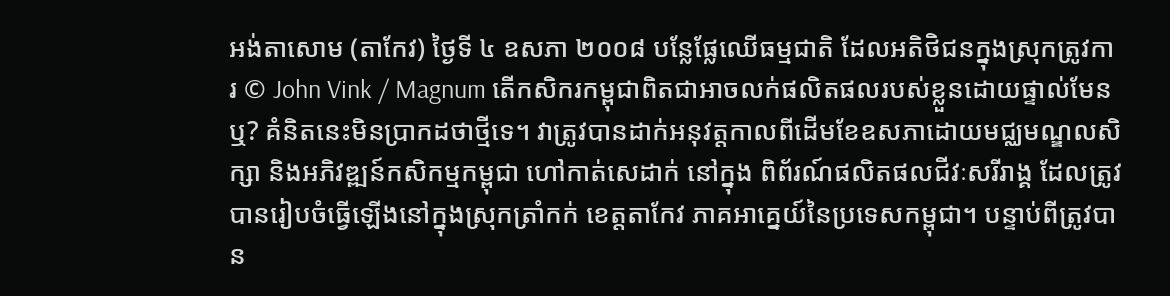អង់តាសោម (តាកែវ) ថ្ងៃទី ៤ ឧសភា ២០០៨ បន្លែផ្លែឈើធម្មជាតិ ដែលអតិថិជនក្នុងស្រុកត្រូវការ © John Vink / Magnum តើកសិករកម្ពុជាពិតជាអាចលក់ផលិតផលរបស់ខ្លួនដោយផ្ទាល់មែនឬ? គំនិតនេះមិនប្រាកដថាថ្មីទេ។ វាត្រូវបានដាក់អនុវត្តកាលពីដើមខែឧសភាដោយមជ្ឈមណ្ឌលសិក្សា និងអភិវឌ្ឍន៍កសិកម្មកម្ពុជា ហៅកាត់សេដាក់ នៅក្នុង ពិព័រណ៍ផលិតផលជីវៈសរីរាង្គ ដែលត្រូវបានរៀបចំធ្វើឡើងនៅក្នុងស្រុកត្រាំកក់ ខេត្តតាកែវ ភាគអាគ្នេយ៍នៃប្រទេសកម្ពុជា។ បន្ទាប់ពីត្រូវបាន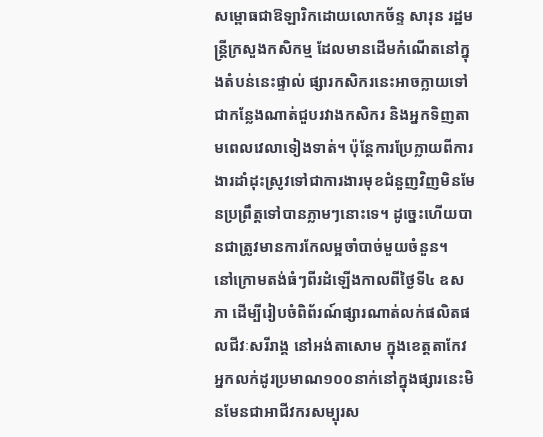សម្ពោធជាឱឡារិកដោយលោកច័ន្ទ សារុន រដ្ឋមន្ត្រីក្រសួងកសិកម្ម ដែលមានដើមកំណើតនៅក្នុងតំបន់នេះផ្ទាល់ ផ្សារកសិករនេះអាចក្លាយទៅជាកន្លែងណាត់ជួបរវាងកសិករ និងអ្នកទិញតាមពេលវេលាទៀងទាត់។ ប៉ុន្តែការប្រែក្លាយពីការងារដាំដុះស្រូវទៅជាការងារមុខជំនួញវិញមិនមែនប្រព្រឹត្តទៅបានភ្លាមៗនោះទេ។ ដូច្នេះហើយបានជាត្រូវមានការកែលម្អចាំបាច់មួយចំនួន។
នៅក្រោមតង់ធំៗពីរដំឡើងកាលពីថ្ងៃទី៤ ឧសភា ដើម្បីរៀបចំពិព័រណ៍ផ្សារណាត់លក់ផលិតផលជីវៈសរីរាង្គ នៅអង់តាសោម ក្នុងខេត្តតាកែវ អ្នកលក់ដូរប្រមាណ១០០នាក់នៅក្នុងផ្សារនេះមិនមែនជាអាជីវករសម្បុរស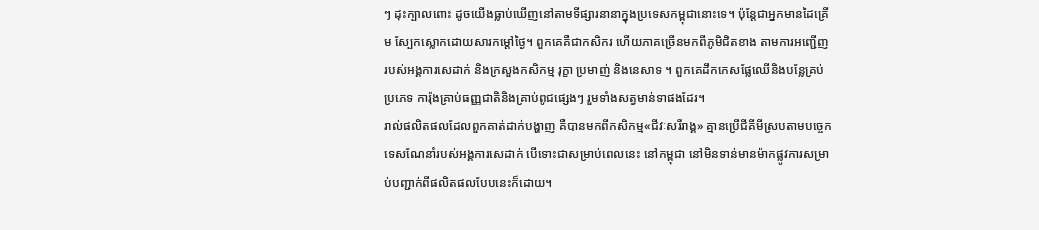ៗ ដុះក្បាលពោះ ដូចយើងធ្លាប់ឃើញនៅតាមទីផ្សារនានាក្នុងប្រទេសកម្ពុជានោះទេ។ ប៉ុន្តែជាអ្នកមានដៃគ្រើម ស្បែកស្លោកដោយសារកម្តៅថ្ងៃ។ ពួកគេគឺជាកសិករ ហើយភាគច្រើនមកពីភូមិជិតខាង តាមការអញ្ជើញរបស់អង្គការសេដាក់ និងក្រសួងកសិកម្ម រុក្ខា ប្រមាញ់ និងនេសាទ ។ ពួកគេដឹកកេសផ្លែឈើនិងបន្លែគ្រប់ប្រភេទ ការ៉ុងគ្រាប់ធញ្ញជាតិនិងគ្រាប់ពូជផ្សេងៗ រួមទាំងសត្វមាន់ទាផងដែរ។
រាល់ផលិតផលដែលពួកគាត់ដាក់បង្ហាញ គឺបានមកពីកសិកម្ម«ជីវៈសរីរាង្គ» គ្មានប្រើជីគីមីស្របតាមបច្ចេកទេសណែនាំរបស់អង្គការសេដាក់ បើទោះជាសម្រាប់ពេលនេះ នៅកម្ពុជា នៅមិនទាន់មានម៉ាកផ្លូវការសម្រាប់បញ្ជាក់ពីផលិតផលបែបនេះក៏ដោយ។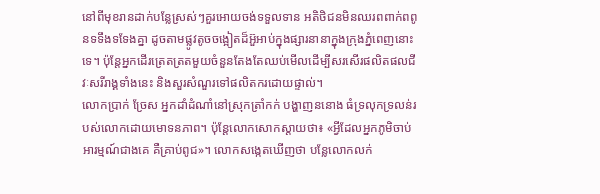នៅពីមុខរានដាក់បន្លែស្រស់ៗគួរអោយចង់ទទួលទាន អតិថិជនមិនឈរពពាក់ពពូនទទឹងទទែងគ្នា ដូចតាមផ្លូវតូចចង្អៀតដ៏អ៊ួអាប់ក្នុងផ្សារនានាក្នុងក្រុងភ្នំពេញនោះទេ។ ប៉ុន្តែអ្នកដើរត្រេតត្រតមួយចំនួនតែងតែឈប់មើលដើម្បីសរសើរផលិតផលជីវៈសរីរាង្គទាំងនេះ និងសួរសំណួរទៅផលិតករដោយផ្ទាល់។
លោកប្រាក់ ច្រែស អ្នកដាំដំណាំនៅស្រុកត្រាំកក់ បង្ហាញននោង ធំទ្រលុកទ្រលន់របស់លោកដោយមោទនភាព។ ប៉ុន្តែលោកសោកស្តាយថា៖ «អ្វីដែលអ្នកភូមិចាប់អារម្មណ៍ជាងគេ គឺគ្រាប់ពូជ»។ លោកសង្កេតឃើញថា បន្លែលោកលក់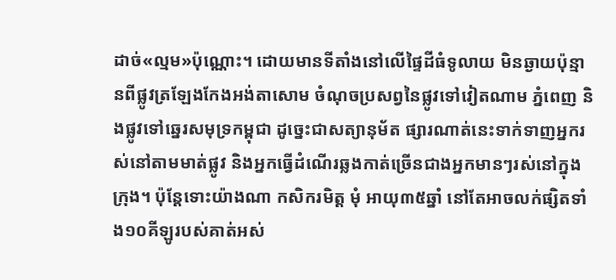ដាច់«ល្មម»ប៉ុណ្ណោះ។ ដោយមានទីតាំងនៅលើផ្ទៃដីធំទូលាយ មិនឆ្ងាយប៉ុន្មានពីផ្លូវត្រឡែងកែងអង់តាសោម ចំណុចប្រសព្វនៃផ្លូវទៅវៀតណាម ភ្នំពេញ និងផ្លូវទៅឆ្នេរសមុទ្រកម្ពុជា ដូច្នេះជាសត្យានុម័ត ផ្សារណាត់នេះទាក់ទាញអ្នករស់នៅតាមមាត់ផ្លូវ និងអ្នកធ្វើដំណើរឆ្លងកាត់ច្រើនជាងអ្នកមានៗរស់នៅក្នុងក្រុង។ ប៉ុន្តែទោះយ៉ាងណា កសិករមិត្ត មុំ អាយុ៣៥ឆ្នាំ នៅតែអាចលក់ផ្សិតទាំង១០គីឡូរបស់គាត់អស់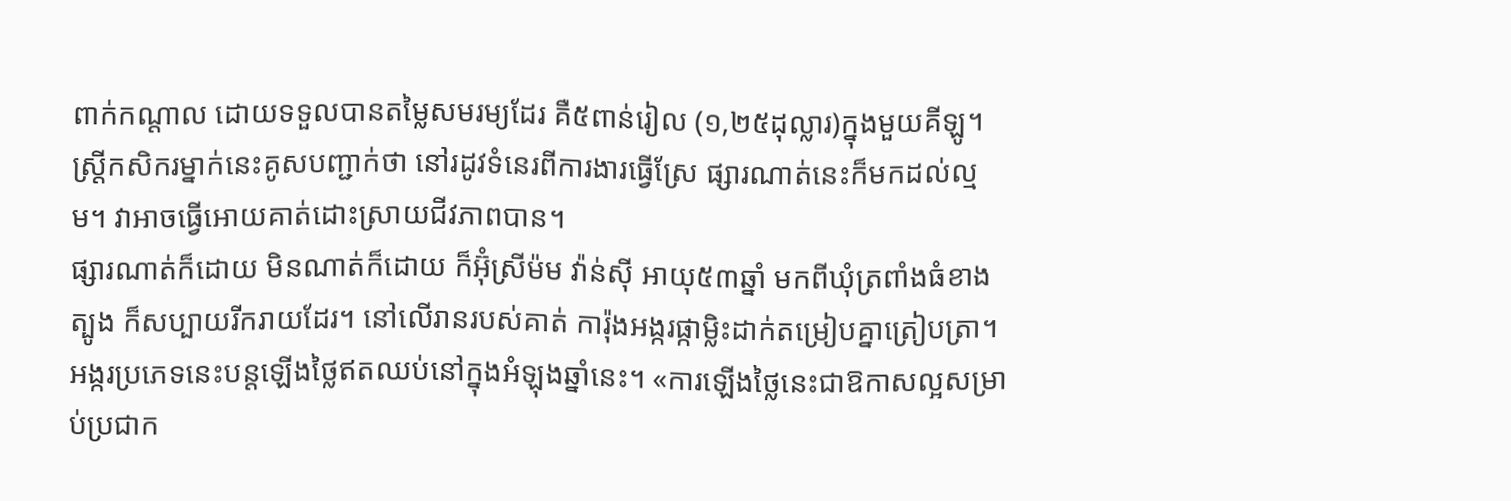ពាក់កណ្តាល ដោយទទួលបានតម្លៃសមរម្យដែរ គឺ៥ពាន់រៀល (១,២៥ដុល្លារ)ក្នុងមួយគីឡូ។ ស្រ្តីកសិករម្នាក់នេះគូសបញ្ជាក់ថា នៅរដូវទំនេរពីការងារធ្វើស្រែ ផ្សារណាត់នេះក៏មកដល់ល្មម។ វាអាចធ្វើអោយគាត់ដោះស្រាយជីវភាពបាន។
ផ្សារណាត់ក៏ដោយ មិនណាត់ក៏ដោយ ក៏អ៊ុំស្រីម៉ម វ៉ាន់ស៊ី អាយុ៥៣ឆ្នាំ មកពីឃុំត្រពាំងធំខាងត្បូង ក៏សប្បាយរីករាយដែរ។ នៅលើរានរបស់គាត់ ការ៉ុងអង្ករផ្កាម្លិះដាក់តម្រៀបគ្នាត្រៀបត្រា។ អង្ករប្រភេទនេះបន្តឡើងថ្លៃឥតឈប់នៅក្នុងអំឡុងឆ្នាំនេះ។ «ការឡើងថ្លៃនេះជាឱកាសល្អសម្រាប់ប្រជាក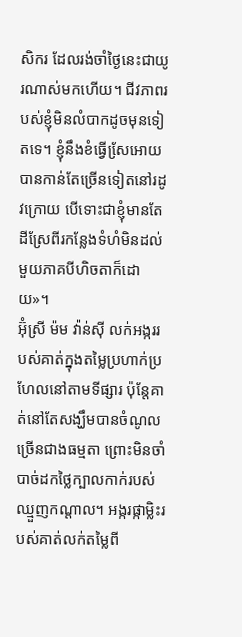សិករ ដែលរង់ចាំថ្ងៃនេះជាយូរណាស់មកហើយ។ ជីវភាពរបស់ខ្ញុំមិនលំបាកដូចមុនទៀតទេ។ ខ្ញុំនឹងខំធ្វើសែ្រអោយបានកាន់តែច្រើនទៀតនៅរដូវក្រោយ បើទោះជាខ្ញុំមានតែដីស្រែពីរកន្លែងទំហំមិនដល់មួយភាគបីហិចតាក៏ដោយ»។
អ៊ុំស្រី ម៉ម វ៉ាន់ស៊ី លក់អង្កររបស់គាត់ក្នុងតម្លៃប្រហាក់ប្រហែលនៅតាមទីផ្សារ ប៉ុន្តែគាត់នៅតែសង្ឃឹមបានចំណូលច្រើនជាងធម្មតា ព្រោះមិនចាំបាច់ដកថ្លៃក្បាលកាក់របស់ឈ្មួញកណ្តាល។ អង្ករផ្កាម្លិះរបស់គាត់លក់តម្លៃពី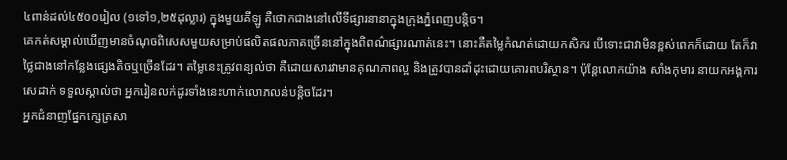៤ពាន់ដល់៤៥០០រៀល (១ទៅ១,២៥ដុល្លារ) ក្នុងមួយគីឡូ គឺថោកជាងនៅលើទីផ្សារនានាក្នុងក្រុងភ្នំពេញបន្តិច។
គេកត់សម្គាល់ឃើញមានចំណុចពិសេសមួយសម្រាប់ផលិតផលភាគច្រើននៅក្នុងពិពណ៌ផ្សារណាត់នេះ។ នោះគឺតម្លៃកំណត់ដោយកសិករ បើទោះជាវាមិនខ្ពស់ពេកក៏ដោយ តែក៏វាថ្លៃជាងនៅកន្លែងផ្សេងតិចឬច្រើនដែរ។ តម្លៃនេះត្រូវពន្យល់ថា គឺដោយសារវាមានគុណភាពល្អ និងត្រូវបានដាំដុះដោយគោរពបរិស្ថាន។ ប៉ុន្តែលោកយ៉ាង សាំងកុមារ នាយកអង្គការសេដាក់ ទទួលស្គាល់ថា អ្នករៀនលក់ដូរទាំងនេះហាក់លោភលន់បន្តិចដែរ។
អ្នកជំនាញផ្នែកក្សេត្រសា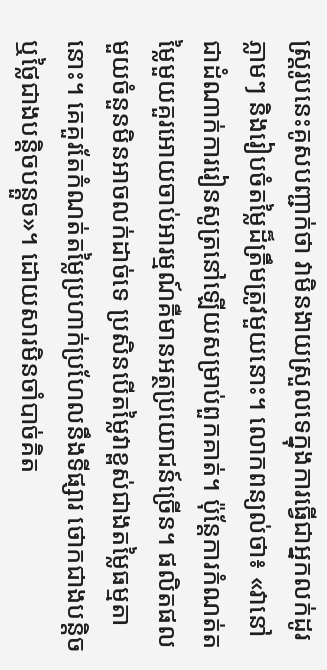ស្រ្តរូបនេះគូសបញ្ជាក់ថា វាមិនងាយស្រួលទេក្នុងការធ្វើជាអ្នកលក់ដូរភ្លាមៗ និងរៀបចំតម្លៃដ៏ត្រឹមត្រូវមួយនោះ។ លោកពន្យល់ថា៖ «វានៅជាដំណាក់ការរៀនសូត្រនៅឡើយសម្រាប់ពួកគាត់។ ប៉ុន្តែការកំណត់តម្លៃមួយគួរអោយចាប់អារម្មណ៍គឺមានអត្ថប្រយោជន៍ច្រើន។ ផលិតផលមួយចំនួនមិនអាចលក់ដាច់ទេ ប្រសិនបើតម្លៃវាខ្ពស់ជាងតម្លៃធម្មតានោះ។ គេគួរតែកំណត់តម្លៃប្រហាក់ប្រហែលនឹងទីផ្សារ ថោកជាងបន្តិច ឬថ្លៃជាងបន្តិចបន្តួច»។ ដោយសារមិនចាំបាច់គិត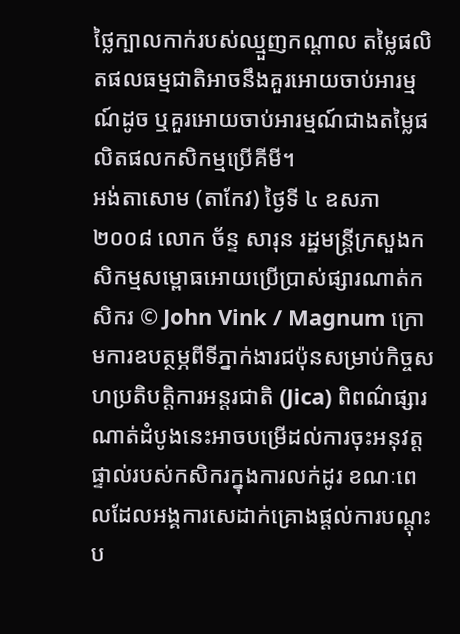ថ្លៃក្បាលកាក់របស់ឈ្មួញកណ្តាល តម្លៃផលិតផលធម្មជាតិអាចនឹងគួរអោយចាប់អារម្មណ៍ដូច ឬគួរអោយចាប់អារម្មណ៍ជាងតម្លៃផលិតផលកសិកម្មប្រើគីមី។
អង់តាសោម (តាកែវ) ថ្ងៃទី ៤ ឧសភា ២០០៨ លោក ច័ន្ទ សារុន រដ្ឋមន្ត្រីក្រសួងកសិកម្មសម្ពោធអោយប្រើប្រាស់ផ្សារណាត់កសិករ © John Vink / Magnum ក្រោមការឧបត្ថម្ភពីទីភ្នាក់ងារជប៉ុនសម្រាប់កិច្ចសហប្រតិបត្តិការអន្តរជាតិ (Jica) ពិពណ៌ផ្សារណាត់ដំបូងនេះអាចបម្រើដល់ការចុះអនុវត្តផ្ទាល់របស់កសិករក្នុងការលក់ដូរ ខណៈពេលដែលអង្គការសេដាក់គ្រោងផ្តល់ការបណ្តុះប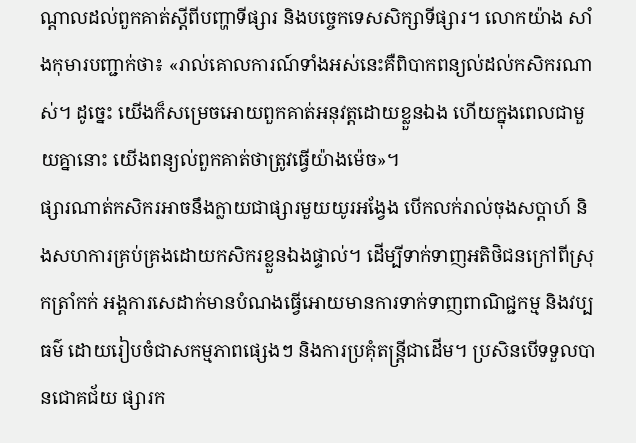ណ្តាលដល់ពួកគាត់ស្តីពីបញ្ហាទីផ្សារ និងបច្ចេកទេសសិក្សាទីផ្សារ។ លោកយ៉ាង សាំងកុមារបញ្ជាក់ថា៖ «រាល់គោលការណ៍ទាំងអស់នេះគឺពិបាកពន្យល់ដល់កសិករណាស់។ ដូច្នេះ យើងក៏សម្រេចអោយពួកគាត់អនុវត្តដោយខ្លួនឯង ហើយក្នុងពេលជាមួយគ្នានោះ យើងពន្យល់ពួកគាត់ថាត្រូវធ្វើយ៉ាងម៉េច»។
ផ្សារណាត់កសិករអាចនឹងក្លាយជាផ្សារមួយយូរអង្វែង បើកលក់រាល់ចុងសប្តាហ៍ និងសហការគ្រប់គ្រងដោយកសិករខ្លួនឯងផ្ទាល់។ ដើម្បីទាក់ទាញអតិថិជនក្រៅពីស្រុកត្រាំកក់ អង្គការសេដាក់មានបំណងធ្វើអោយមានការទាក់ទាញពាណិជ្ជកម្ម និងវប្បធម៌ ដោយរៀបចំជាសកម្មភាពផ្សេងៗ និងការប្រគុំតន្ត្រីជាដើម។ ប្រសិនបើទទួលបានជោគជ័យ ផ្សារក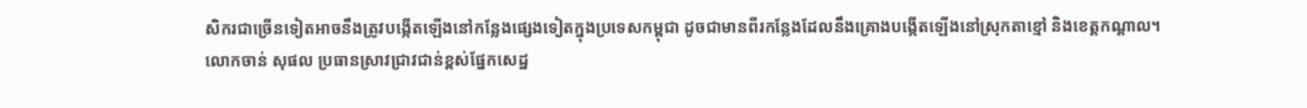សិករជាច្រើនទៀតអាចនឹងត្រូវបង្កើតឡើងនៅកន្លែងផ្សេងទៀតក្នុងប្រទេសកម្ពុជា ដូចជាមានពីរកន្លែងដែលនឹងគ្រោងបង្កើតឡើងនៅស្រុកតាខ្មៅ និងខេត្តកណ្តាល។
លោកចាន់ សុផល ប្រធានស្រាវជ្រាវជាន់ខ្ពស់ផ្នែកសេដ្ឋ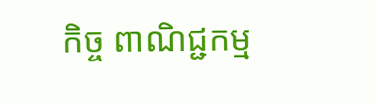កិច្ច ពាណិជ្ជកម្ម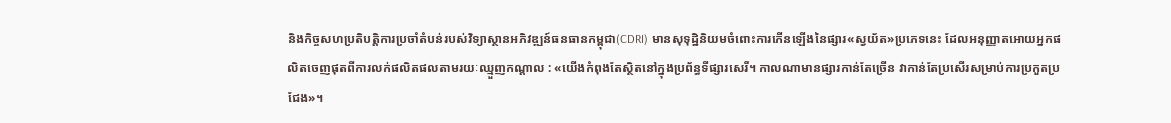និងកិច្ចសហប្រតិបត្តិការប្រចាំតំបន់របស់វិទ្យាស្ថានអភិវឌ្ឍន៍ធនធានកម្ពុជា(CDRI) មានសុទុដ្ឋិនិយមចំពោះការកើនឡើងនៃផ្សារ«ស្វយ័ត»ប្រភេទនេះ ដែលអនុញ្ញាតអោយអ្នកផលិតចេញផុតពីការលក់ផលិតផលតាមរយៈឈ្មួញកណ្តាល : «យើងកំពុងតែស្ថិតនៅក្នុងប្រព័ន្ធទីផ្សារសេរី។ កាលណាមានផ្សារកាន់តែច្រើន វាកាន់តែប្រសើរសម្រាប់ការប្រកួតប្រជែង»។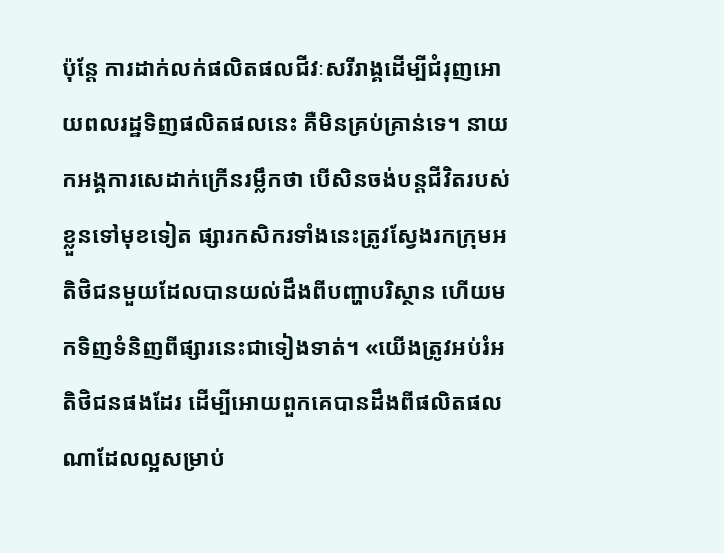ប៉ុន្តែ ការដាក់លក់ផលិតផលជីវៈសរីរាង្គដើម្បីជំរុញអោយពលរដ្ឋទិញផលិតផលនេះ គឺមិនគ្រប់គ្រាន់ទេ។ នាយកអង្គការសេដាក់ក្រើនរម្លឹកថា បើសិនចង់បន្តជីវិតរបស់ខ្លួនទៅមុខទៀត ផ្សារកសិករទាំងនេះត្រូវស្វែងរកក្រុមអតិថិជនមួយដែលបានយល់ដឹងពីបញ្ហាបរិស្ថាន ហើយមកទិញទំនិញពីផ្សារនេះជាទៀងទាត់។ «យើងត្រូវអប់រំអតិថិជនផងដែរ ដើម្បីអោយពួកគេបានដឹងពីផលិតផលណាដែលល្អសម្រាប់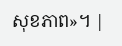សុខភាព»។ |